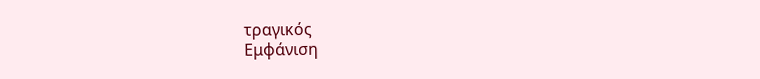τραγικός
Εμφάνιση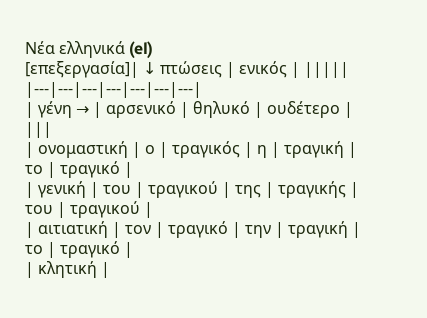Νέα ελληνικά (el)
[επεξεργασία]| ↓ πτώσεις | ενικός | |||||
|---|---|---|---|---|---|---|
| γένη → | αρσενικό | θηλυκό | ουδέτερο | |||
| ονομαστική | ο | τραγικός | η | τραγική | το | τραγικό |
| γενική | του | τραγικού | της | τραγικής | του | τραγικού |
| αιτιατική | τον | τραγικό | την | τραγική | το | τραγικό |
| κλητική |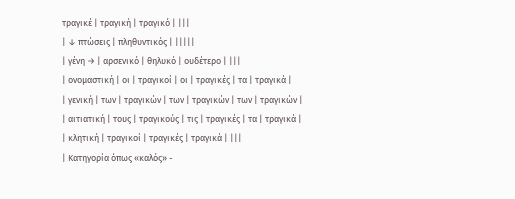τραγικέ | τραγική | τραγικό | |||
| ↓ πτώσεις | πληθυντικός | |||||
| γένη → | αρσενικό | θηλυκό | ουδέτερο | |||
| ονομαστική | οι | τραγικοί | οι | τραγικές | τα | τραγικά |
| γενική | των | τραγικών | των | τραγικών | των | τραγικών |
| αιτιατική | τους | τραγικούς | τις | τραγικές | τα | τραγικά |
| κλητική | τραγικοί | τραγικές | τραγικά | |||
| Κατηγορία όπως «καλός» -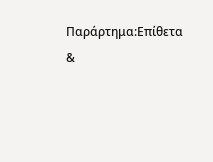Παράρτημα:Επίθετα &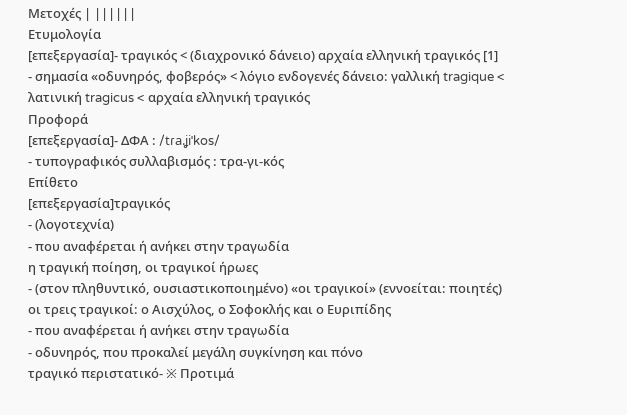Μετοχές | ||||||
Ετυμολογία
[επεξεργασία]- τραγικός < (διαχρονικό δάνειο) αρχαία ελληνική τραγικός [1]
- σημασία «οδυνηρός, φοβερός» < λόγιο ενδογενές δάνειο: γαλλική tragique < λατινική tragicus < αρχαία ελληνική τραγικός
Προφορά
[επεξεργασία]- ΔΦΑ : /tɾa.ʝiˈkos/
- τυπογραφικός συλλαβισμός : τρα‐γι‐κός
Επίθετο
[επεξεργασία]τραγικός
- (λογοτεχνία)
- που αναφέρεται ή ανήκει στην τραγωδία
η τραγική ποίηση, οι τραγικοί ήρωες
- (στον πληθυντικό, ουσιαστικοποιημένο) «οι τραγικοί» (εννοείται: ποιητές)
οι τρεις τραγικοί: ο Αισχύλος, ο Σοφοκλής και ο Ευριπίδης
- που αναφέρεται ή ανήκει στην τραγωδία
- οδυνηρός, που προκαλεί μεγάλη συγκίνηση και πόνο
τραγικό περιστατικό- ※ Προτιμά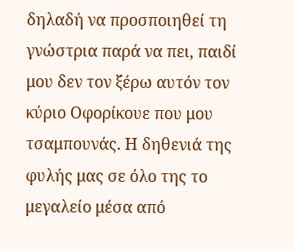δηλαδή να προσποιηθεί τη γνώστρια παρά να πει, παιδί μου δεν τον ξέρω αυτόν τον κύριο Οφορίκουε που μου τσαμπουνάς. Η δηθενιά της φυλής μας σε όλο της το μεγαλείο μέσα από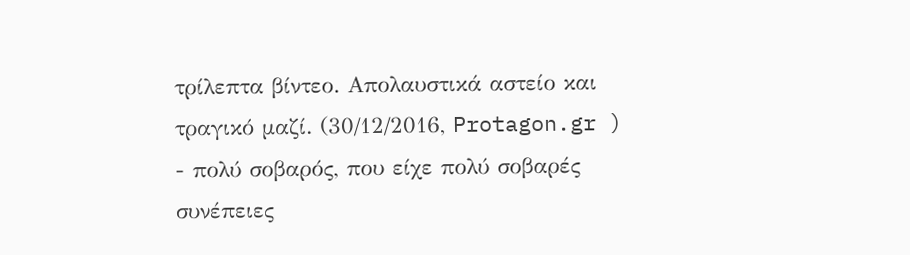τρίλεπτα βίντεο. Απολαυστικά αστείο και τραγικό μαζί. (30/12/2016, Protagon.gr )
- πολύ σοβαρός, που είχε πολύ σοβαρές συνέπειες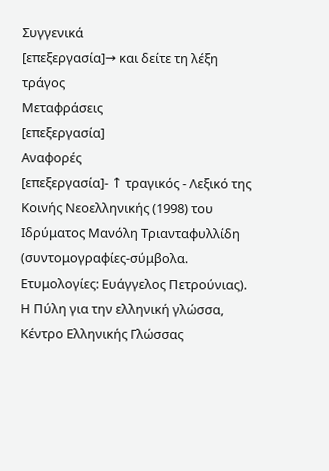Συγγενικά
[επεξεργασία]→ και δείτε τη λέξη τράγος
Μεταφράσεις
[επεξεργασία]
Αναφορές
[επεξεργασία]- ↑ τραγικός - Λεξικό της Κοινής Νεοελληνικής (1998) του Ιδρύματος Μανόλη Τριανταφυλλίδη (συντομογραφίες-σύμβολα. Ετυμολογίες: Ευάγγελος Πετρούνιας). Η Πύλη για την ελληνική γλώσσα, Κέντρο Ελληνικής Γλώσσας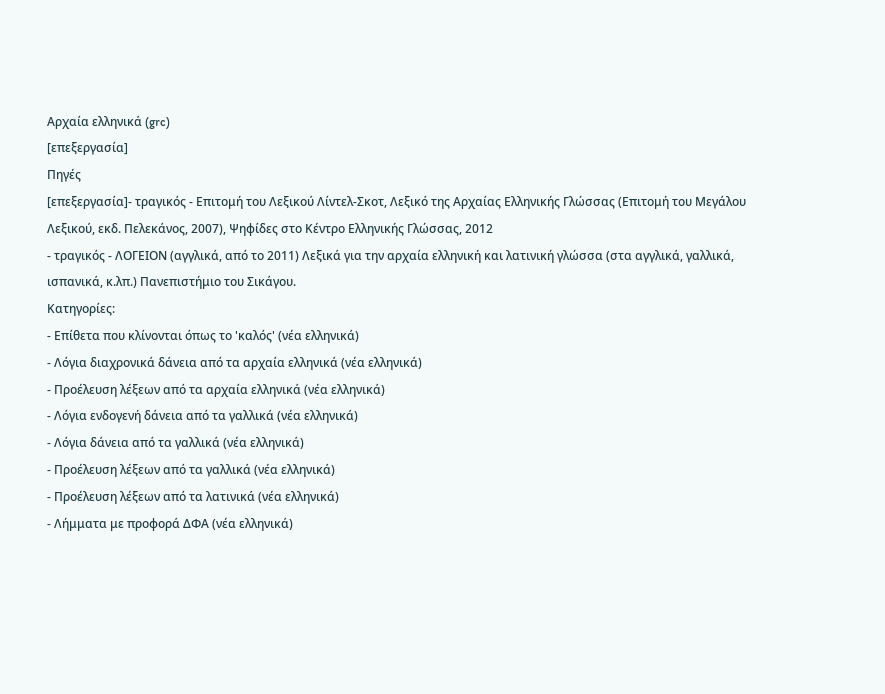Αρχαία ελληνικά (grc)
[επεξεργασία]
Πηγές
[επεξεργασία]- τραγικός - Επιτομή του Λεξικού Λίντελ-Σκοτ, Λεξικό της Αρχαίας Ελληνικής Γλώσσας (Επιτομή του Μεγάλου Λεξικού, εκδ. Πελεκάνος, 2007), Ψηφίδες στο Κέντρο Ελληνικής Γλώσσας, 2012
- τραγικός - ΛΟΓΕΙΟΝ (αγγλικά, από το 2011) Λεξικά για την αρχαία ελληνική και λατινική γλώσσα (στα αγγλικά, γαλλικά, ισπανικά, κ.λπ.) Πανεπιστήμιο του Σικάγου.
Κατηγορίες:
- Επίθετα που κλίνονται όπως το 'καλός' (νέα ελληνικά)
- Λόγια διαχρονικά δάνεια από τα αρχαία ελληνικά (νέα ελληνικά)
- Προέλευση λέξεων από τα αρχαία ελληνικά (νέα ελληνικά)
- Λόγια ενδογενή δάνεια από τα γαλλικά (νέα ελληνικά)
- Λόγια δάνεια από τα γαλλικά (νέα ελληνικά)
- Προέλευση λέξεων από τα γαλλικά (νέα ελληνικά)
- Προέλευση λέξεων από τα λατινικά (νέα ελληνικά)
- Λήμματα με προφορά ΔΦΑ (νέα ελληνικά)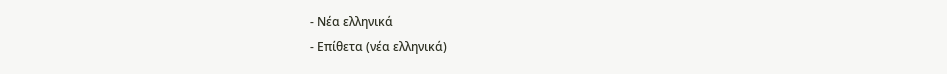- Νέα ελληνικά
- Επίθετα (νέα ελληνικά)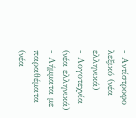- Αντίστροφο λεξικό (νέα ελληνικά)
- Λογοτεχνία (νέα ελληνικά)
- Λήμματα με παραθέματα (νέα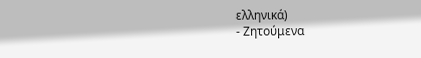ελληνικά)
- Ζητούμενα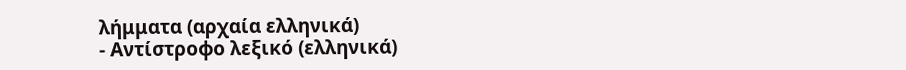λήμματα (αρχαία ελληνικά)
- Αντίστροφο λεξικό (ελληνικά)